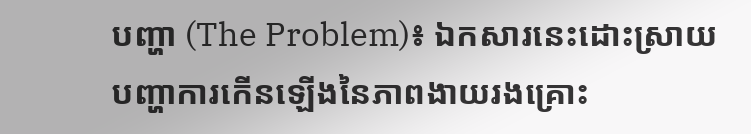បញ្ហា (The Problem)៖ ឯកសារនេះដោះស្រាយបញ្ហាការកើនឡើងនៃភាពងាយរងគ្រោះ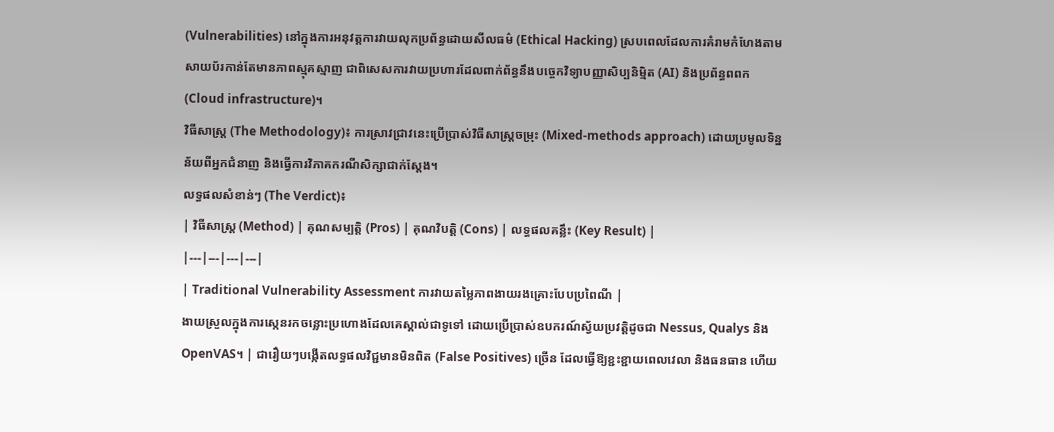(Vulnerabilities) នៅក្នុងការអនុវត្តការវាយលុកប្រព័ន្ធដោយសីលធម៌ (Ethical Hacking) ស្របពេលដែលការគំរាមកំហែងតាមសាយប័រកាន់តែមានភាពស្មុគស្មាញ ជាពិសេសការវាយប្រហារដែលពាក់ព័ន្ធនឹងបច្ចេកវិទ្យាបញ្ញាសិប្បនិម្មិត (AI) និងប្រព័ន្ធពពក (Cloud infrastructure)។
វិធីសាស្ត្រ (The Methodology)៖ ការស្រាវជ្រាវនេះប្រើប្រាស់វិធីសាស្ត្រចម្រុះ (Mixed-methods approach) ដោយប្រមូលទិន្នន័យពីអ្នកជំនាញ និងធ្វើការវិភាគករណីសិក្សាជាក់ស្តែង។
លទ្ធផលសំខាន់ៗ (The Verdict)៖
| វិធីសាស្ត្រ (Method) | គុណសម្បត្តិ (Pros) | គុណវិបត្តិ (Cons) | លទ្ធផលគន្លឹះ (Key Result) |
|---|---|---|---|
| Traditional Vulnerability Assessment ការវាយតម្លៃភាពងាយរងគ្រោះបែបប្រពៃណី |
ងាយស្រួលក្នុងការស្កេនរកចន្លោះប្រហោងដែលគេស្គាល់ជាទូទៅ ដោយប្រើប្រាស់ឧបករណ៍ស្វ័យប្រវត្តិដូចជា Nessus, Qualys និង OpenVAS។ | ជារឿយៗបង្កើតលទ្ធផលវិជ្ជមានមិនពិត (False Positives) ច្រើន ដែលធ្វើឱ្យខ្ជះខ្ជាយពេលវេលា និងធនធាន ហើយ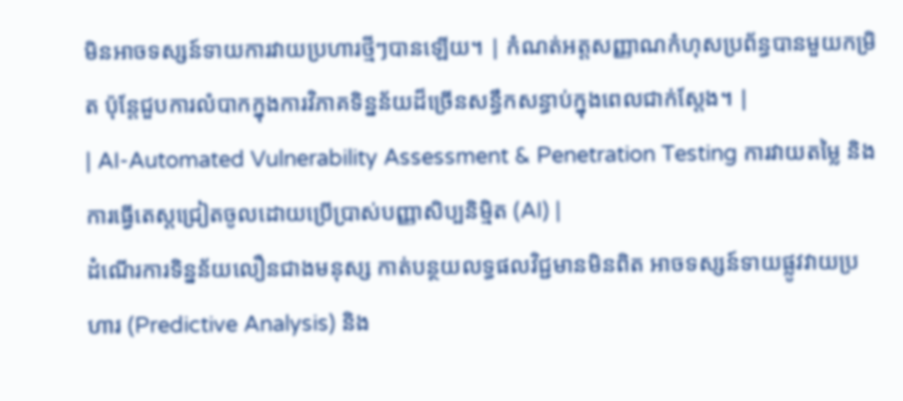មិនអាចទស្សន៍ទាយការវាយប្រហារថ្មីៗបានឡើយ។ | កំណត់អត្តសញ្ញាណកំហុសប្រព័ន្ធបានមួយកម្រិត ប៉ុន្តែជួបការលំបាកក្នុងការវិភាគទិន្នន័យដ៏ច្រើនសន្ធឹកសន្ធាប់ក្នុងពេលជាក់ស្តែង។ |
| AI-Automated Vulnerability Assessment & Penetration Testing ការវាយតម្លៃ និងការធ្វើតេស្តជ្រៀតចូលដោយប្រើប្រាស់បញ្ញាសិប្បនិម្មិត (AI) |
ដំណើរការទិន្នន័យលឿនជាងមនុស្ស កាត់បន្ថយលទ្ធផលវិជ្ជមានមិនពិត អាចទស្សន៍ទាយផ្លូវវាយប្រហារ (Predictive Analysis) និង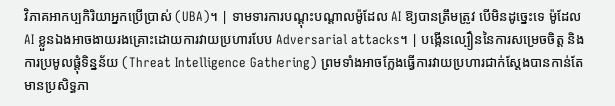វិភាគអាកប្បកិរិយាអ្នកប្រើប្រាស់ (UBA)។ | ទាមទារការបណ្តុះបណ្តាលម៉ូដែល AI ឱ្យបានត្រឹមត្រូវ បើមិនដូច្នេះទេ ម៉ូដែល AI ខ្លួនឯងអាចងាយរងគ្រោះដោយការវាយប្រហារបែប Adversarial attacks។ | បង្កើនល្បឿននៃការសម្រេចចិត្ត និងការប្រមូលផ្តុំទិន្នន័យ (Threat Intelligence Gathering) ព្រមទាំងអាចក្លែងធ្វើការវាយប្រហារជាក់ស្តែងបានកាន់តែមានប្រសិទ្ធភា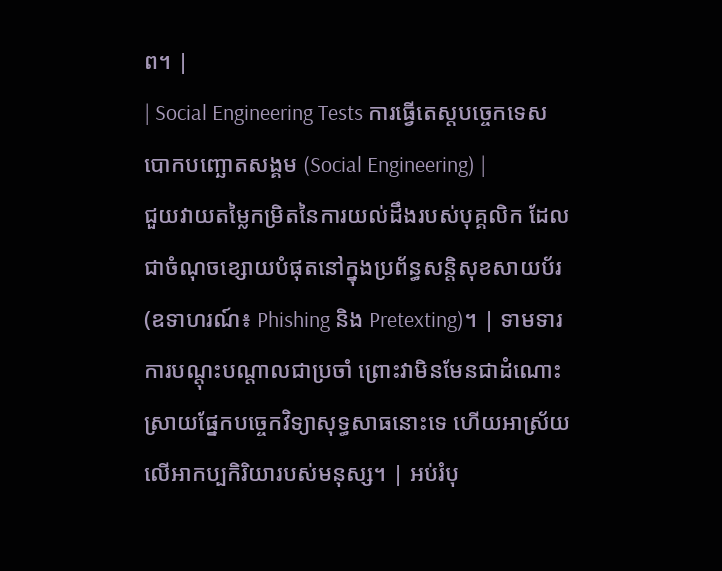ព។ |
| Social Engineering Tests ការធ្វើតេស្តបច្ចេកទេសបោកបញ្ឆោតសង្គម (Social Engineering) |
ជួយវាយតម្លៃកម្រិតនៃការយល់ដឹងរបស់បុគ្គលិក ដែលជាចំណុចខ្សោយបំផុតនៅក្នុងប្រព័ន្ធសន្តិសុខសាយប័រ (ឧទាហរណ៍៖ Phishing និង Pretexting)។ | ទាមទារការបណ្តុះបណ្តាលជាប្រចាំ ព្រោះវាមិនមែនជាដំណោះស្រាយផ្នែកបច្ចេកវិទ្យាសុទ្ធសាធនោះទេ ហើយអាស្រ័យលើអាកប្បកិរិយារបស់មនុស្ស។ | អប់រំបុ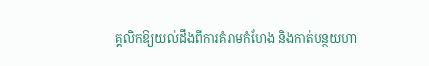គ្គលិកឱ្យយល់ដឹងពីការគំរាមកំហែង និងកាត់បន្ថយហា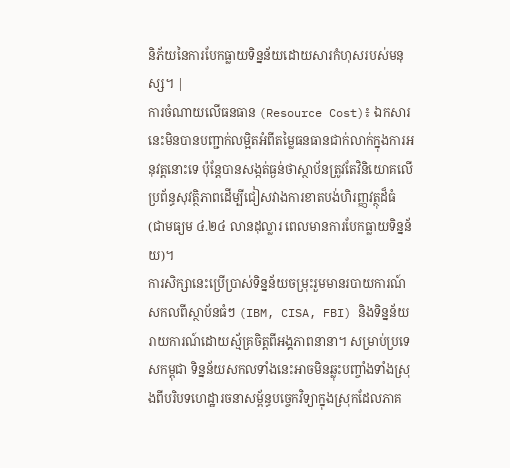និភ័យនៃការបែកធ្លាយទិន្នន័យដោយសារកំហុសរបស់មនុស្ស។ |
ការចំណាយលើធនធាន (Resource Cost)៖ ឯកសារនេះមិនបានបញ្ជាក់លម្អិតអំពីតម្លៃធនធានជាក់លាក់ក្នុងការអនុវត្តនោះទេ ប៉ុន្តែបានសង្កត់ធ្ងន់ថាស្ថាប័នត្រូវតែវិនិយោគលើប្រព័ន្ធសុវត្ថិភាពដើម្បីជៀសវាងការខាតបង់ហិរញ្ញវត្ថុដ៏ធំ (ជាមធ្យម ៤.២៤ លានដុល្លារ ពេលមានការបែកធ្លាយទិន្នន័យ)។
ការសិក្សានេះប្រើប្រាស់ទិន្នន័យចម្រុះរួមមានរបាយការណ៍សកលពីស្ថាប័នធំៗ (IBM, CISA, FBI) និងទិន្នន័យរាយការណ៍ដោយស្ម័គ្រចិត្តពីអង្គភាពនានា។ សម្រាប់ប្រទេសកម្ពុជា ទិន្នន័យសកលទាំងនេះអាចមិនឆ្លុះបញ្ចាំងទាំងស្រុងពីបរិបទហេដ្ឋារចនាសម្ព័ន្ធបច្ចេកវិទ្យាក្នុងស្រុកដែលភាគ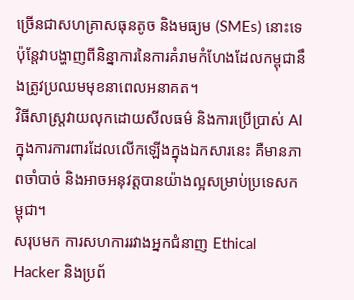ច្រើនជាសហគ្រាសធុនតូច និងមធ្យម (SMEs) នោះទេ ប៉ុន្តែវាបង្ហាញពីនិន្នាការនៃការគំរាមកំហែងដែលកម្ពុជានឹងត្រូវប្រឈមមុខនាពេលអនាគត។
វិធីសាស្ត្រវាយលុកដោយសីលធម៌ និងការប្រើប្រាស់ AI ក្នុងការការពារដែលលើកឡើងក្នុងឯកសារនេះ គឺមានភាពចាំបាច់ និងអាចអនុវត្តបានយ៉ាងល្អសម្រាប់ប្រទេសកម្ពុជា។
សរុបមក ការសហការរវាងអ្នកជំនាញ Ethical Hacker និងប្រព័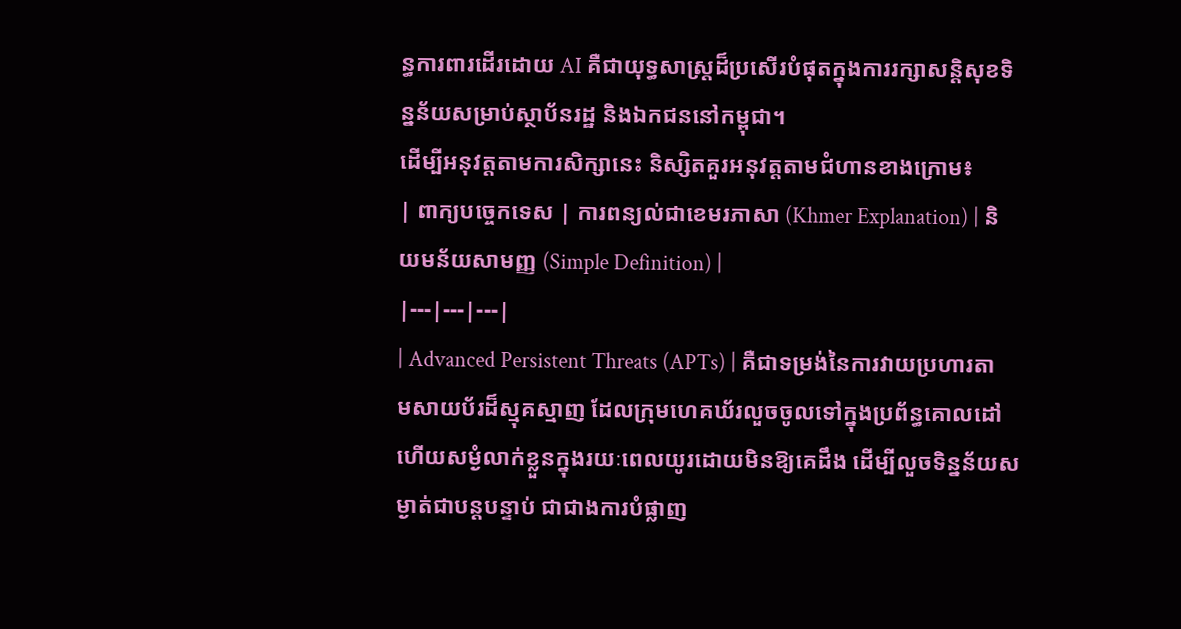ន្ធការពារដើរដោយ AI គឺជាយុទ្ធសាស្ត្រដ៏ប្រសើរបំផុតក្នុងការរក្សាសន្តិសុខទិន្នន័យសម្រាប់ស្ថាប័នរដ្ឋ និងឯកជននៅកម្ពុជា។
ដើម្បីអនុវត្តតាមការសិក្សានេះ និស្សិតគួរអនុវត្តតាមជំហានខាងក្រោម៖
| ពាក្យបច្ចេកទេស | ការពន្យល់ជាខេមរភាសា (Khmer Explanation) | និយមន័យសាមញ្ញ (Simple Definition) |
|---|---|---|
| Advanced Persistent Threats (APTs) | គឺជាទម្រង់នៃការវាយប្រហារតាមសាយប័រដ៏ស្មុគស្មាញ ដែលក្រុមហេគឃ័រលួចចូលទៅក្នុងប្រព័ន្ធគោលដៅ ហើយសម្ងំលាក់ខ្លួនក្នុងរយៈពេលយូរដោយមិនឱ្យគេដឹង ដើម្បីលួចទិន្នន័យសម្ងាត់ជាបន្តបន្ទាប់ ជាជាងការបំផ្លាញ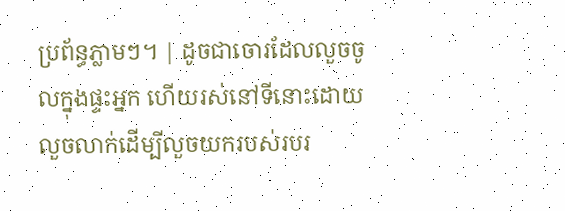ប្រព័ន្ធភ្លាមៗ។ | ដូចជាចោរដែលលួចចូលក្នុងផ្ទះអ្នក ហើយរស់នៅទីនោះដោយលួចលាក់ដើម្បីលួចយករបស់របរ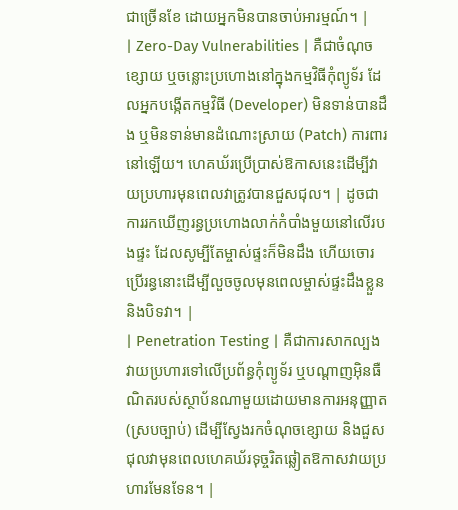ជាច្រើនខែ ដោយអ្នកមិនបានចាប់អារម្មណ៍។ |
| Zero-Day Vulnerabilities | គឺជាចំណុចខ្សោយ ឬចន្លោះប្រហោងនៅក្នុងកម្មវិធីកុំព្យូទ័រ ដែលអ្នកបង្កើតកម្មវិធី (Developer) មិនទាន់បានដឹង ឬមិនទាន់មានដំណោះស្រាយ (Patch) ការពារនៅឡើយ។ ហេគឃ័រប្រើប្រាស់ឱកាសនេះដើម្បីវាយប្រហារមុនពេលវាត្រូវបានជួសជុល។ | ដូចជាការរកឃើញរន្ធប្រហោងលាក់កំបាំងមួយនៅលើរបងផ្ទះ ដែលសូម្បីតែម្ចាស់ផ្ទះក៏មិនដឹង ហើយចោរប្រើរន្ធនោះដើម្បីលួចចូលមុនពេលម្ចាស់ផ្ទះដឹងខ្លួននិងបិទវា។ |
| Penetration Testing | គឺជាការសាកល្បងវាយប្រហារទៅលើប្រព័ន្ធកុំព្យូទ័រ ឬបណ្តាញអ៊ិនធឺណិតរបស់ស្ថាប័នណាមួយដោយមានការអនុញ្ញាត (ស្របច្បាប់) ដើម្បីស្វែងរកចំណុចខ្សោយ និងជួសជុលវាមុនពេលហេគឃ័រទុច្ចរិតឆ្លៀតឱកាសវាយប្រហារមែនទែន។ |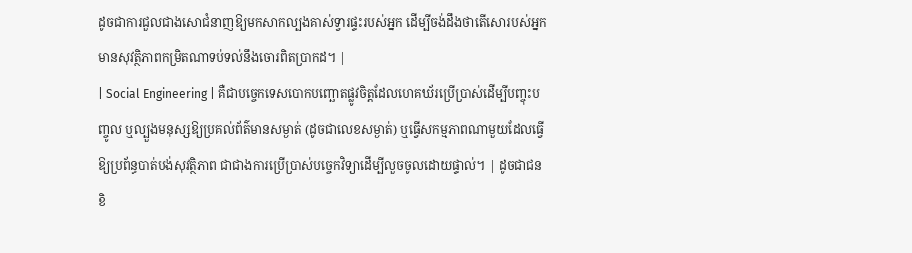ដូចជាការជួលជាងសោជំនាញឱ្យមកសាកល្បងគាស់ទ្វារផ្ទះរបស់អ្នក ដើម្បីចង់ដឹងថាតើសោរបស់អ្នកមានសុវត្ថិភាពកម្រិតណាទប់ទល់នឹងចោរពិតប្រាកដ។ |
| Social Engineering | គឺជាបច្ចេកទេសបោកបញ្ឆោតផ្លូវចិត្តដែលហេគឃ័រប្រើប្រាស់ដើម្បីបញ្ចុះបញ្ចូល ឬល្បួងមនុស្សឱ្យប្រគល់ព័ត៌មានសម្ងាត់ (ដូចជាលេខសម្ងាត់) ឬធ្វើសកម្មភាពណាមួយដែលធ្វើឱ្យប្រព័ន្ធបាត់បង់សុវត្ថិភាព ជាជាងការប្រើប្រាស់បច្ចេកវិទ្យាដើម្បីលួចចូលដោយផ្ទាល់។ | ដូចជាជនខិ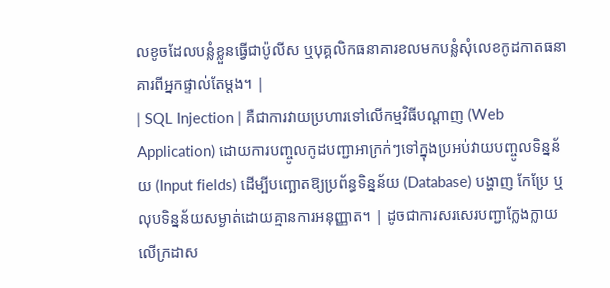លខូចដែលបន្លំខ្លួនធ្វើជាប៉ូលីស ឬបុគ្គលិកធនាគារខលមកបន្លំសុំលេខកូដកាតធនាគារពីអ្នកផ្ទាល់តែម្តង។ |
| SQL Injection | គឺជាការវាយប្រហារទៅលើកម្មវិធីបណ្តាញ (Web Application) ដោយការបញ្ចូលកូដបញ្ជាអាក្រក់ៗទៅក្នុងប្រអប់វាយបញ្ចូលទិន្នន័យ (Input fields) ដើម្បីបញ្ឆោតឱ្យប្រព័ន្ធទិន្នន័យ (Database) បង្ហាញ កែប្រែ ឬលុបទិន្នន័យសម្ងាត់ដោយគ្មានការអនុញ្ញាត។ | ដូចជាការសរសេរបញ្ជាក្លែងក្លាយលើក្រដាស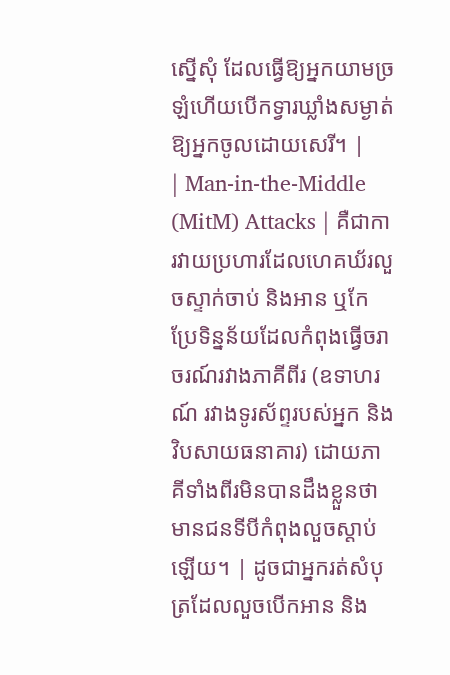ស្នើសុំ ដែលធ្វើឱ្យអ្នកយាមច្រឡំហើយបើកទ្វារឃ្លាំងសម្ងាត់ឱ្យអ្នកចូលដោយសេរី។ |
| Man-in-the-Middle (MitM) Attacks | គឺជាការវាយប្រហារដែលហេគឃ័រលួចស្ទាក់ចាប់ និងអាន ឬកែប្រែទិន្នន័យដែលកំពុងធ្វើចរាចរណ៍រវាងភាគីពីរ (ឧទាហរណ៍ រវាងទូរស័ព្ទរបស់អ្នក និងវិបសាយធនាគារ) ដោយភាគីទាំងពីរមិនបានដឹងខ្លួនថាមានជនទីបីកំពុងលួចស្តាប់ឡើយ។ | ដូចជាអ្នករត់សំបុត្រដែលលួចបើកអាន និង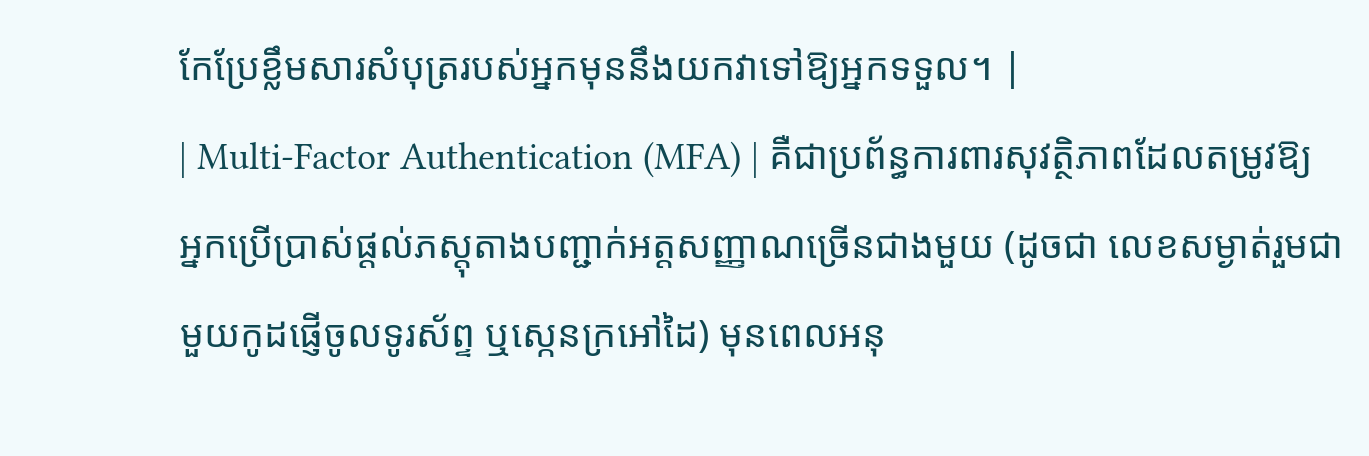កែប្រែខ្លឹមសារសំបុត្ររបស់អ្នកមុននឹងយកវាទៅឱ្យអ្នកទទួល។ |
| Multi-Factor Authentication (MFA) | គឺជាប្រព័ន្ធការពារសុវត្ថិភាពដែលតម្រូវឱ្យអ្នកប្រើប្រាស់ផ្តល់ភស្តុតាងបញ្ជាក់អត្តសញ្ញាណច្រើនជាងមួយ (ដូចជា លេខសម្ងាត់រួមជាមួយកូដផ្ញើចូលទូរស័ព្ទ ឬស្កេនក្រអៅដៃ) មុនពេលអនុ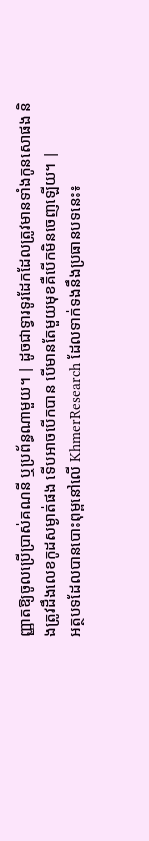ញ្ញាតឱ្យចូលប្រើប្រាស់គណនី ឬប្រព័ន្ធណាមួយ។ | ដូចជាទ្វារទូរដែកដែលត្រូវមានទាំងកូនសោផង និងត្រូវដឹងលេខកូដសម្ងាត់ផង ទើបអាចបើកបាន បើមានតែមួយមុខគឺបើកមិនចេញឡើយ។ |
អត្ថបទដែលបានបោះពុម្ពនៅលើ KhmerResearch ដែលទាក់ទងនឹងប្រធានបទនេះ៖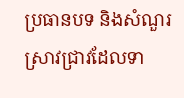ប្រធានបទ និងសំណួរស្រាវជ្រាវដែលទា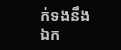ក់ទងនឹងឯក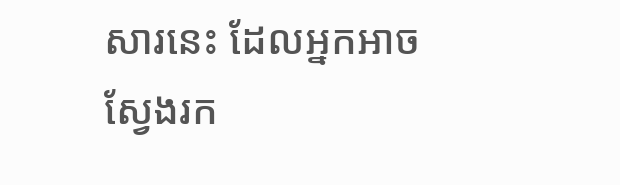សារនេះ ដែលអ្នកអាចស្វែងរក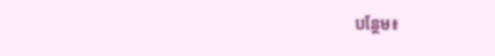បន្ថែម៖